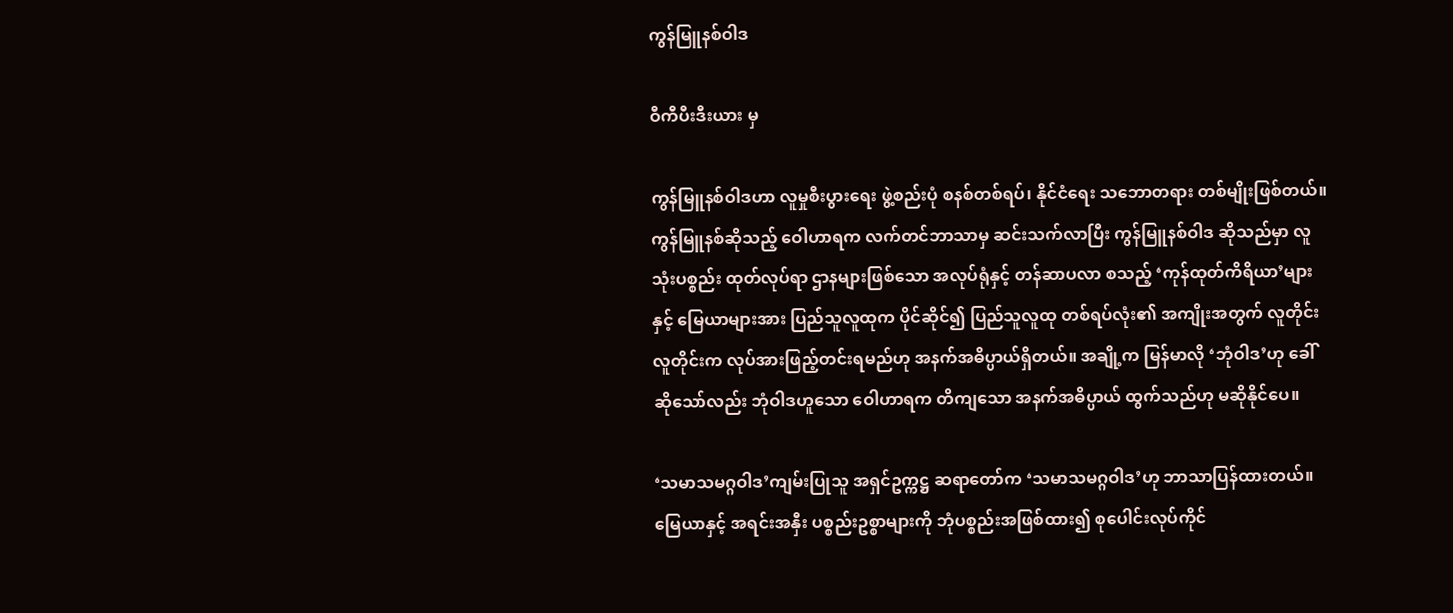ကွန်မြူနစ်ဝါဒ

ဝီကီပီးဒီးယား မှ

ကွန်မြူနစ်ဝါဒဟာ လူမှုစီးပွားရေး ဖွဲ့စည်းပုံ စနစ်တစ်ရပ်၊ နိုင်ငံရေး သဘောတရား တစ်မျိုးဖြစ်တယ်။ ကွန်မြူနစ်ဆိုသည့် ဝေါဟာရက လက်တင်ဘာသာမှ ဆင်းသက်လာပြီး ကွန်မြူနစ်ဝါဒ ဆိုသည်မှာ လူသုံးပစ္စည်း ထုတ်လုပ်ရာ ဌာနများဖြစ်သော အလုပ်ရုံနှင့် တန်ဆာပလာ စသည့် ‘ကုန်ထုတ်ကိရိယာ’များနှင့် မြေယာများအား ပြည်သူလူထုက ပိုင်ဆိုင်၍ ပြည်သူလူထု တစ်ရပ်လုံး၏ အကျိုးအတွက် လူတိုင်းလူတိုင်းက လုပ်အားဖြည့်တင်းရမည်ဟု အနက်အဓိပ္ပာယ်ရှိတယ်။ အချို့က မြန်မာလို ‘ဘုံဝါဒ’ဟု ခေါ်ဆိုသော်လည်း ဘုံဝါဒဟူသော ဝေါဟာရက တိကျသော အနက်အဓိပ္ပာယ် ထွက်သည်ဟု မဆိုနိုင်ပေ။

‘သမာသမဂ္ဂဝါဒ’ကျမ်းပြုသူ အရှင်ဥက္ကဋ္ဌ ဆရာတော်က ‘သမာသမဂ္ဂဝါဒ’ဟု ဘာသာပြန်ထားတယ်။ မြေယာနှင့် အရင်းအနှီး ပစ္စည်းဥစ္စာများကို ဘုံပစ္စည်းအဖြစ်ထား၍ စုပေါင်းလုပ်ကိုင်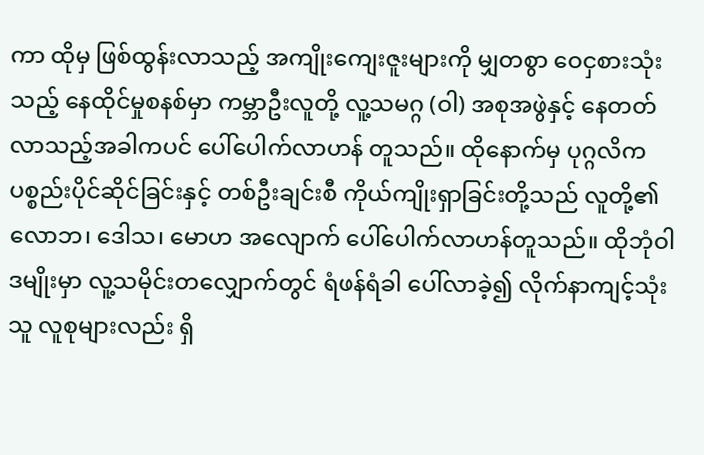ကာ ထိုမှ ဖြစ်ထွန်းလာသည့် အကျိုးကျေးဇူးများကို မျှတစွာ ဝေငှစားသုံးသည့် နေထိုင်မှုစနစ်မှာ ကမ္ဘာဦးလူတို့ လူ့သမဂ္ဂ (ဝါ) အစုအဖွဲနှင့် နေတတ်လာသည့်အခါကပင် ပေါ်ပေါက်လာဟန် တူသည်။ ထိုနောက်မှ ပုဂ္ဂလိက ပစ္စည်းပိုင်ဆိုင်ခြင်းနှင့် တစ်ဦးချင်းစီ ကိုယ်ကျိုးရှာခြင်းတို့သည် လူတို့၏ လောဘ၊ ဒေါသ၊ မောဟ အလျောက် ပေါ်ပေါက်လာဟန်တူသည်။ ထိုဘုံဝါဒမျိုးမှာ လူ့သမိုင်းတလျှောက်တွင် ရံဖန်ရံခါ ပေါ်လာခဲ့၍ လိုက်နာကျင့်သုံးသူ လူစုများလည်း ရှိ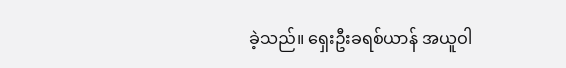ခဲ့သည်။ ရှေးဦးခရစ်ယာန် အယူဝါ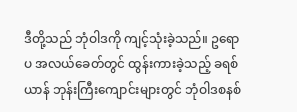ဒီတို့သည် ဘုံဝါဒကို ကျင့်သုံးခဲ့သည်။ ဥရောပ အလယ်ခေတ်တွင် ထွန်းကားခဲ့သည့် ခရစ်ယာန် ဘုန်းကြီးကျောင်းများတွင် ဘုံဝါဒစနစ်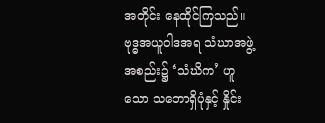အတိုင်း နေထိုင်ကြသည်။ ဗုဒ္ဓအယူဝါဒအရ သံဃာအဖွဲ့အစည်း၌ ‘သံဃိက’ ဟူသော သဘောရှိပုံနှင့် နှိုင်း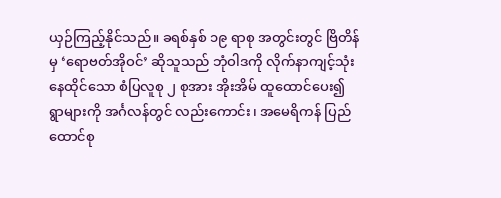ယှဉ်ကြည့်နိုင်သည်။ ခရစ်နှစ် ၁၉ ရာစု အတွင်းတွင် ဗြိတိန်မှ ‘ရောဗတ်အိုဝင်’ ဆိုသူသည် ဘုံဝါဒကို လိုက်နာကျင့်သုံး နေထိုင်သော စံပြလူစု ၂ စုအား အိုးအိမ် ထူထောင်ပေး၍ ရွာများကို အင်္ဂလန်တွင် လည်းကောင်း၊ အမေရိကန် ပြည်ထောင်စု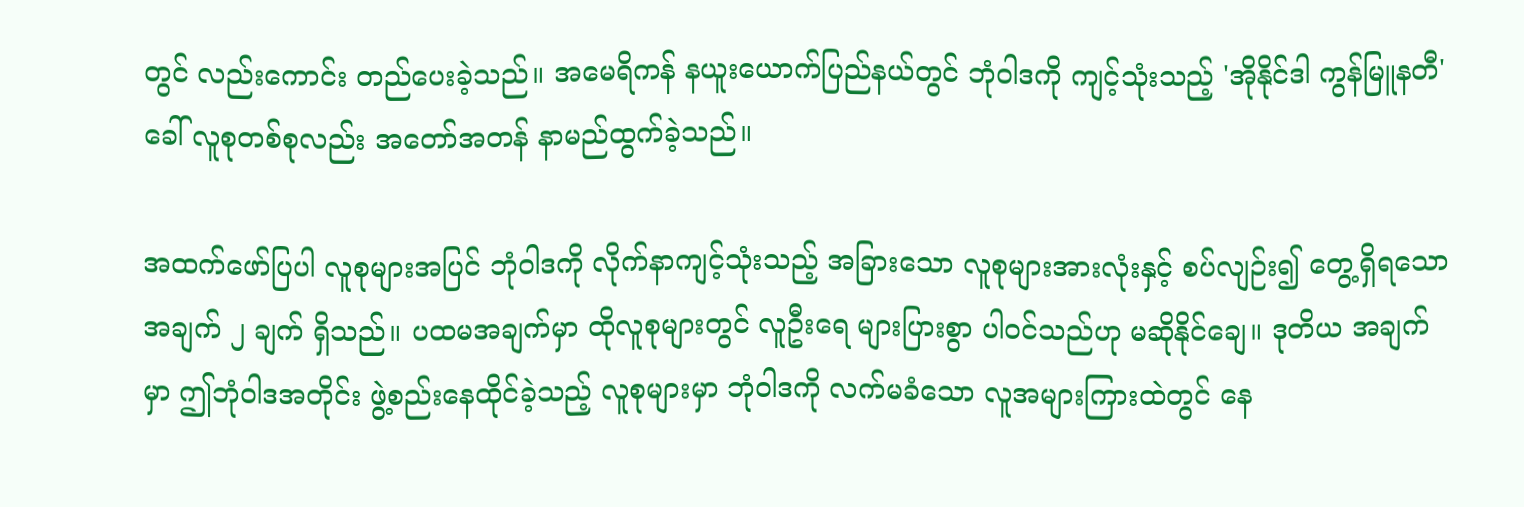တွင် လည်းကောင်း တည်ပေးခဲ့သည်။ အမေရိကန် နယူးယောက်ပြည်နယ်တွင် ဘုံဝါဒကို ကျင့်သုံးသည့် 'အိုနိုင်ဒါ ကွန်မြူနတီ' ခေါ် လူစုတစ်စုလည်း အတော်အတန် နာမည်ထွက်ခဲ့သည်။

အထက်ဖော်ပြပါ လူစုများအပြင် ဘုံဝါဒကို လိုက်နာကျင့်သုံးသည့် အခြားသော လူစုများအားလုံးနှင့် စပ်လျဉ်း၍ တွေ့ရှိရသော အချက် ၂ ချက် ရှိသည်။ ပထမအချက်မှာ ထိုလူစုများတွင် လူဦးရေ များပြားစွာ ပါဝင်သည်ဟု မဆိုနိုင်ချေ။ ဒုတိယ အချက်မှာ ဤဘုံဝါဒအတိုင်း ဖွဲ့စည်းနေထိုင်ခဲ့သည့် လူစုများမှာ ဘုံဝါဒကို လက်မခံသော လူအများကြားထဲတွင် နေ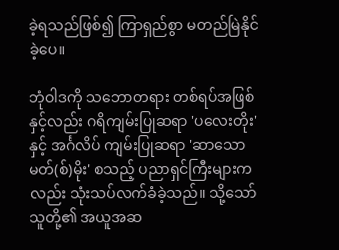ခဲ့ရသည်ဖြစ်၍ ကြာရှည်စွာ မတည်မြဲနိုင်ခဲ့ပေ။

ဘုံဝါဒကို သဘောတရား တစ်ရပ်အဖြစ်နှင့်လည်း ဂရိကျမ်းပြုဆရာ 'ပလေးတိုး'နှင့် အင်္ဂလိပ် ကျမ်းပြုဆရာ 'ဆာသောမတ်(စ်)မိုး' စသည့် ပညာရှင်ကြီးများကလည်း သုံးသပ်လက်ခံခဲ့သည်။ သို့သော် သူတို့၏ အယူအဆ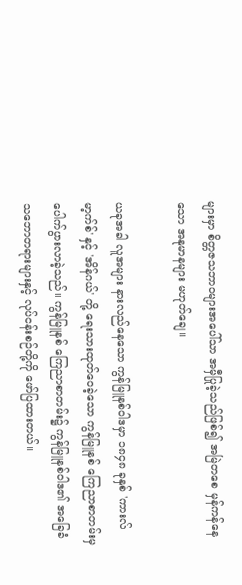များမှာ စိတ္တဇသဘာဝများအပေါ်သာ အမှီပြုခဲ့သည်ဖြစ်၍ အမြဲတစေ မှန်ကန်နေသော အနုမာနများ မဟုတ်ချေ။

ယခုအခါ လူအများ နားလည်နေသော ကွန်မြူနစ်ဝါဒမှာ ၁၈၄၈ ခုနှစ် 'ကားလ်မာ့က်စ်' နှင့် 'အိန်ဂယ်' တို့ ရေးသားထုတ်ဝေခဲ့သော ကွန်မြူနစ် ကြေညာစာတမ်းမှ ပေါက်ပွားလာခဲ့သည်။ ကွန်မြူနစ် ကြေညာစာတမ်း၌ ကွန်မြူနစ်ဝါဒ၏ အခြေခံ သဘောတရားများနှင့် လုပ်ငန်းစဉ်တို့ကို ဖော်ပြထားတယ်။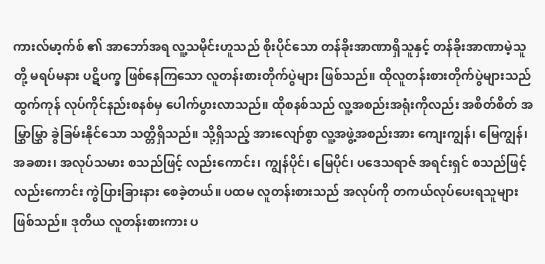ကားလ်မာ့က်စ် ၏ အာဘော်အရ လူ့သမိုင်းဟူသည် စိုးပိုင်သော တန်ခိုးအာဏာရှိသူနှင့် တန်ခိုးအာဏာမဲ့သူတို့ မရပ်မနား ပဋိပက္ခ ဖြစ်နေကြသော လူတန်းစားတိုက်ပွဲများ ဖြစ်သည်။ ထိုလူတန်းစားတိုက်ပွဲများသည် ထွက်ကုန် လုပ်ကိုင်နည်းစနစ်မှ ပေါက်ပွားလာသည်။ ထိုစနစ်သည် လူ့အစည်းအရုံးကိုလည်း အစိတ်စိတ် အမြွှာမြွှာ ခွဲခြမ်းနိုင်သော သတ္တိရှိသည်။ သို့ရှိသည့် အားလျော်စွာ လူ့အဖွဲ့အစည်းအား ကျေးကျွန်၊ မြေကျွန်၊ အခစား၊ အလုပ်သမား စသည်ဖြင့် လည်းကောင်း၊ ကျွန်ပိုင်၊ မြေပိုင်၊ ပဒေသရာဇ် အရင်းရှင် စသည်ဖြင့် လည်းကောင်း ကွဲပြားခြားနား စေခဲ့တယ်။ ပထမ လူတန်းစားသည် အလုပ်ကို တကယ်လုပ်ပေးရသူများ ဖြစ်သည်။ ဒုတိယ လူတန်းစားကား ပ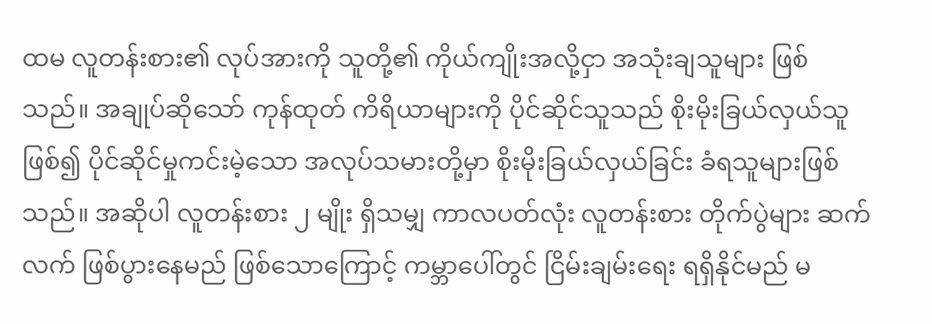ထမ လူတန်းစား၏ လုပ်အားကို သူတို့၏ ကိုယ်ကျိုးအလို့ငှာ အသုံးချသူများ ဖြစ်သည်။ အချုပ်ဆိုသော် ကုန်ထုတ် ကိရိယာများကို ပိုင်ဆိုင်သူသည် စိုးမိုးခြယ်လှယ်သူဖြစ်၍ ပိုင်ဆိုင်မှုကင်းမဲ့သော အလုပ်သမားတို့မှာ စိုးမိုးခြယ်လှယ်ခြင်း ခံရသူများဖြစ်သည်။ အဆိုပါ လူတန်းစား ၂ မျိုး ရှိသမျှ ကာလပတ်လုံး လူတန်းစား တိုက်ပွဲများ ဆက်လက် ဖြစ်ပွားနေမည် ဖြစ်သောကြောင့် ကမ္ဘာပေါ်တွင် ငြိမ်းချမ်းရေး ရရှိနိုင်မည် မ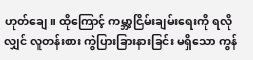ဟုတ်ချေ။ ထိုကြောင့် ကမ္ဘာ့ငြိမ်းချမ်းရေးကို ရလိုလျှင် လူတန်းစား ကွဲပြားခြားနားခြင်း မရှိသော ကွန်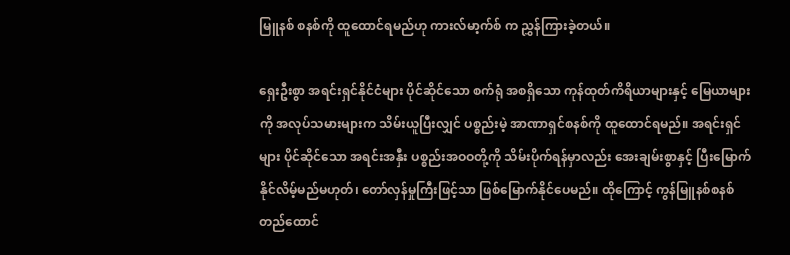မြူနစ် စနစ်ကို ထူထောင်ရမည်ဟု ကားလ်မာ့က်စ် က ညွှန်ကြားခဲ့တယ်။

ရှေးဦးစွာ အရင်းရှင်နိုင်ငံများ ပိုင်ဆိုင်သော စက်ရုံ အစရှိသော ကုန်ထုတ်ကိရိယာများနှင့် မြေယာများကို အလုပ်သမားများက သိမ်းယူပြီးလျှင် ပစ္စည်းမဲ့ အာဏာရှင်စနစ်ကို ထူထောင်ရမည်။ အရင်းရှင်များ ပိုင်ဆိုင်သော အရင်းအနှီး ပစ္စည်းအဝဝတို့ကို သိမ်းပိုက်ရန်မှာလည်း အေးချမ်းစွာနှင့် ပြီးမြောက်နိုင်လိမ့်မည်မဟုတ်၊ တော်လှန်မှုကြီးဖြင့်သာ ဖြစ်မြောက်နိုင်ပေမည်။ ထိုကြောင့် ကွန်မြူနစ်စနစ် တည်ထောင်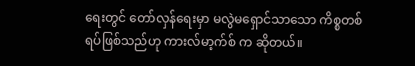ရေးတွင် တော်လှန်ရေးမှာ မလွဲမရှောင်သာသော ကိစ္စတစ်ရပ်ဖြစ်သည်ဟု ကားလ်မာ့က်စ် က ဆိုတယ်။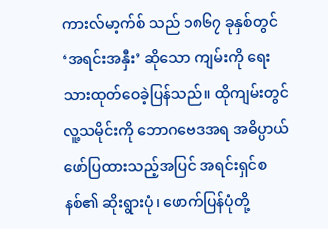ကားလ်မာ့က်စ် သည် ၁၈၆၇ ခုနှစ်တွင် ‘အရင်းအနှီး’ ဆိုသော ကျမ်းကို ရေးသားထုတ်ဝေခဲ့ပြန်သည်။ ထိုကျမ်းတွင် လူ့သမိုင်းကို ဘောဂဗေဒအရ အဓိပ္ပာယ် ဖော်ပြထားသည့်အပြင် အရင်းရှင်စနစ်၏ ဆိုးရွားပုံ၊ ဖောက်ပြန်ပုံတို့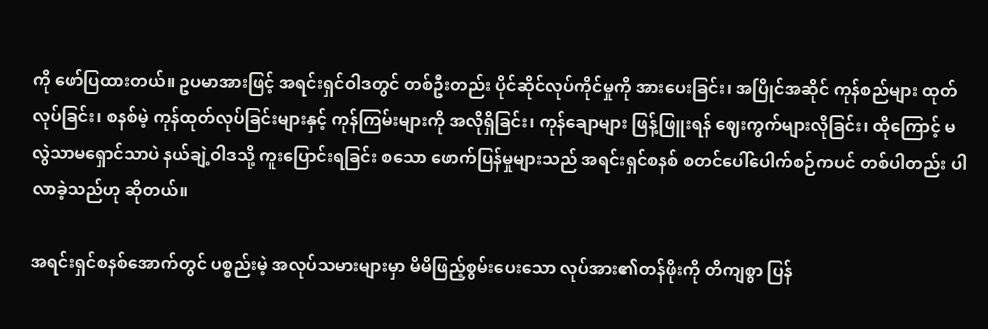ကို ဖော်ပြထားတယ်။ ဥပမာအားဖြင့် အရင်းရှင်ဝါဒတွင် တစ်ဦးတည်း ပိုင်ဆိုင်လုပ်ကိုင်မှုကို အားပေးခြင်း၊ အပြိုင်အဆိုင် ကုန်စည်များ ထုတ်လုပ်ခြင်း၊ စနစ်မဲ့ ကုန်ထုတ်လုပ်ခြင်းများနှင့် ကုန်ကြမ်းများကို အလိုရှိခြင်း၊ ကုန်ချောများ ဖြန့်ဖြူးရန် ဈေးကွက်များလိုခြင်း၊ ထိုကြောင့် မလွဲသာမရှောင်သာပဲ နယ်ချဲ့ဝါဒသို့ ကူးပြောင်းရခြင်း စသော ဖောက်ပြန်မှုများသည် အရင်းရှင်စနစ် စတင်ပေါ်ပေါက်စဉ်ကပင် တစ်ပါတည်း ပါလာခဲ့သည်ဟု ဆိုတယ်။

အရင်းရှင်စနစ်အောက်တွင် ပစ္စည်းမဲ့ အလုပ်သမားများမှာ မိမိဖြည့်စွမ်းပေးသော လုပ်အား၏တန်ဖိုးကို တိကျစွာ ပြန်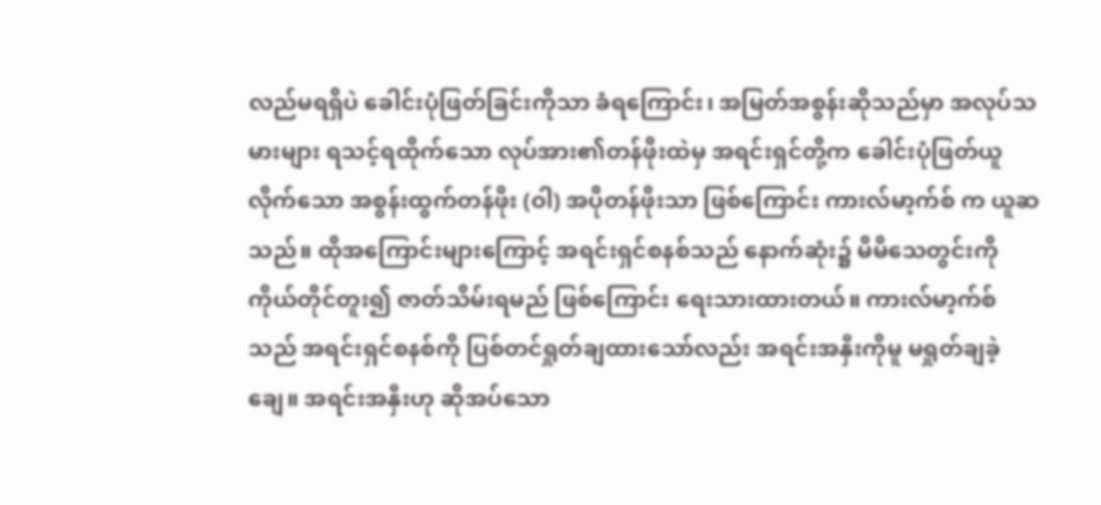လည်မရရှိပဲ ခေါင်းပုံဖြတ်ခြင်းကိုသာ ခံရကြောင်း၊ အမြတ်အစွန်းဆိုသည်မှာ အလုပ်သမားများ ရသင့်ရထိုက်သော လုပ်အား၏တန်ဖိုးထဲမှ အရင်းရှင်တို့က ခေါင်းပုံဖြတ်ယူလိုက်သော အစွန်းထွက်တန်ဖိုး (ဝါ) အပိုတန်ဖိုးသာ ဖြစ်ကြောင်း ကားလ်မာ့က်စ် က ယူဆသည်။ ထိုအကြောင်းများကြောင့် အရင်းရှင်စနစ်သည် နောက်ဆုံး၌ မိမိသေတွင်းကို ကိုယ်တိုင်တူး၍ ဇာတ်သိမ်းရမည် ဖြစ်ကြောင်း ရေးသားထားတယ်။ ကားလ်မာ့က်စ် သည် အရင်းရှင်စနစ်ကို ပြစ်တင်ရှုတ်ချထားသော်လည်း အရင်းအနှီးကိုမူ မရှုတ်ချခဲ့ချေ။ အရင်းအနှီးဟု ဆိုအပ်သော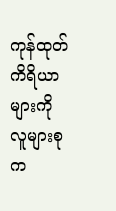ကုန်ထုတ်ကိရိယာများကို လူများစုက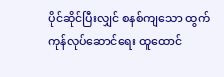ပိုင်ဆိုင်ပြီးလျှင် စနစ်ကျသော ထွက်ကုန်လုပ်ဆောင်ရေး ထူထောင်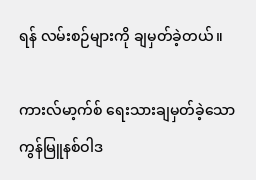ရန် လမ်းစဉ်များကို ချမှတ်ခဲ့တယ်။

ကားလ်မာ့က်စ် ရေးသားချမှတ်ခဲ့သော ကွန်မြူနစ်ဝါဒ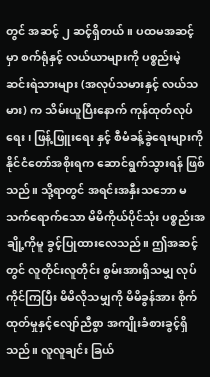တွင် အဆင့် ၂ ဆင့်ရှိတယ်။ ပထမအဆင့်မှာ စက်ရုံနှင့် လယ်ယာများကို ပစ္စည်းမဲ့ ဆင်းရဲသားများ (အလုပ်သမားနှင့် လယ်သမား) က သိမ်းယူပြီးနောက် ကုန်ထုတ်လုပ်ရေး၊ ဖြန့်ဖြူးရေး နှင့် စီမံခန့်ခွဲရေးများကို နိုင်ငံတော်အစိုးရက ဆောင်ရွက်သွားရန် ဖြစ်သည်။ သို့ရာတွင် အရင်းအနှီးသဘော မသက်ရောက်သော မိမိကိုယ်ပိုင်သုံး ပစ္စည်းအချို့ကိုမူ ခွင့်ပြုထားလေသည်။ ဤအဆင့်တွင် လူတိုင်းလူတိုင်း စွမ်းအားရှိသမျှ လုပ်ကိုင်ကြပြီး မိမိလိုသမျှကို မိမိခွန်အား စိုက်ထုတ်မှုနှင့်လျော်ညီစွာ အကျိုးခံစားခွင့်ရှိသည်။ လူလူချင်း ခြယ်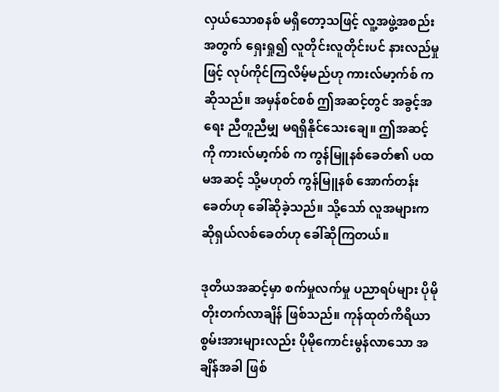လှယ်သောစနစ် မရှိတော့သဖြင့် လူ့အဖွဲ့အစည်းအတွက် ရှေးရှု၍ လူတိုင်းလူတိုင်းပင် နားလည်မှုဖြင့် လုပ်ကိုင်ကြလိမ့်မည်ဟု ကားလ်မာ့က်စ် က ဆိုသည်။ အမှန်စင်စစ် ဤအဆင့်တွင် အခွင့်အရေး ညီတူညီမျှ မရရှိနိုင်သေးချေ။ ဤအဆင့်ကို ကားလ်မာ့က်စ် က ကွန်မြူနစ်ခေတ်၏ ပထမအဆင့် သို့မဟုတ် ကွန်မြူနစ် အောက်တန်းခေတ်ဟု ခေါ်ဆိုခဲ့သည်။ သို့သော် လူအများက ဆိုရှယ်လစ်ခေတ်ဟု ခေါ်ဆိုကြတယ်။

ဒုတိယအဆင့်မှာ စက်မှုလက်မှု ပညာရပ်များ ပိုမိုတိုးတက်လာချိန် ဖြစ်သည်။ ကုန်ထုတ်ကိရိယာ စွမ်းအားများလည်း ပိုမိုကောင်းမွန်လာသော အချိန်အခါ ဖြစ်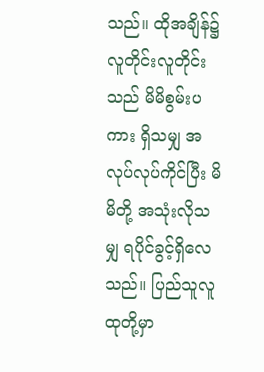သည်။ ထိုအချိန်၌ လူတိုင်းလူတိုင်းသည် မိမိစွမ်းပကား ရှိသမျှ အလုပ်လုပ်ကိုင်ပြီး မိမိတို့ အသုံးလိုသမျှ ရပိုင်ခွင့်ရှိလေသည်။ ပြည်သူလူထုတို့မှာ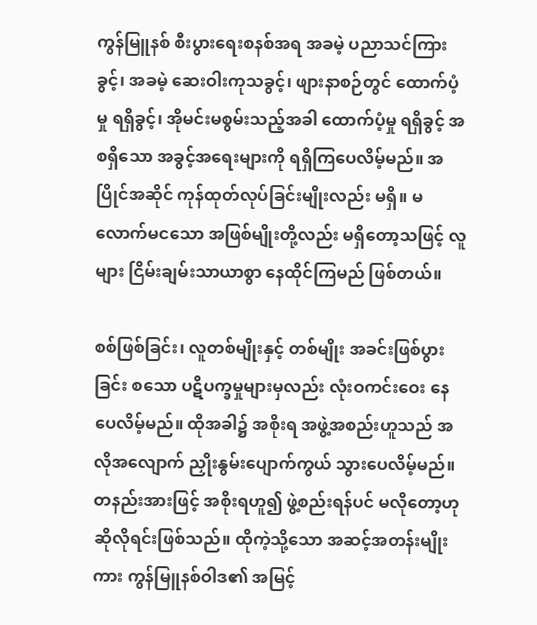ကွန်မြူနစ် စီးပွားရေးစနစ်အရ အခမဲ့ ပညာသင်ကြားခွင့်၊ အခမဲ့ ဆေးဝါးကုသခွင့်၊ ဖျားနာစဉ်တွင် ထောက်ပံ့မှု ရရှိခွင့်၊ အိုမင်းမစွမ်းသည့်အခါ ထောက်ပံ့မှု ရရှိခွင့် အစရှိသော အခွင့်အရေးများကို ရရှိကြပေလိမ့်မည်။ အပြိုင်အဆိုင် ကုန်ထုတ်လုပ်ခြင်းမျိုးလည်း မရှိ။ မလောက်မငသော အဖြစ်မျိုးတို့လည်း မရှိတော့သဖြင့် လူများ ငြိမ်းချမ်းသာယာစွာ နေထိုင်ကြမည် ဖြစ်တယ်။

စစ်ဖြစ်ခြင်း၊ လူတစ်မျိုးနှင့် တစ်မျိုး အခင်းဖြစ်ပွားခြင်း စသော ပဋိပက္ခမှုများမှလည်း လုံးဝကင်းဝေး နေပေလိမ့်မည်။ ထိုအခါ၌ အစိုးရ အဖွဲ့အစည်းဟူသည် အလိုအလျောက် ညှိုးနွမ်းပျောက်ကွယ် သွားပေလိမ့်မည်။ တနည်းအားဖြင့် အစိုးရဟူ၍ ဖွဲ့စည်းရန်ပင် မလိုတော့ဟု ဆိုလိုရင်းဖြစ်သည်။ ထိုကဲ့သို့သော အဆင့်အတန်းမျိုးကား ကွန်မြူနစ်ဝါဒ၏ အမြင့်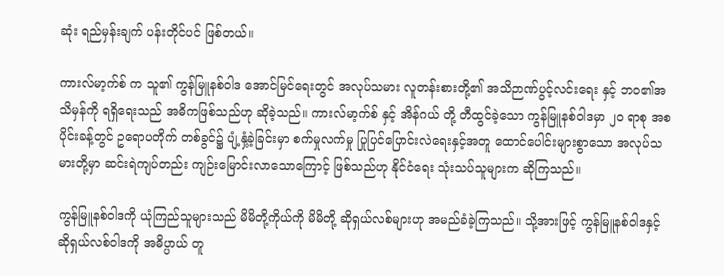ဆုံး ရည်မှန်းချက် ပန်းတိုင်ပင် ဖြစ်တယ်။

ကားလ်မာ့က်စ် က သူ၏ ကွန်မြူနစ်ဝါဒ အောင်မြင်ရေးတွင် အလုပ်သမား လူတန်းစားတို့၏ အသိဉာဏ်ပွင့်လင်းရေး နှင့် ဘဝ၏အသိမှန်ကို ရရှိရေးသည် အဓိကဖြစ်သည်ဟု ဆိုခဲ့သည်။ ကားလ်မာ့က်စ် နှင့် အိန်ဂယ် တို့ တီထွင်ခဲ့သော ကွန်မြူနစ်ဝါဒမှာ ၂၀ ရာစု အစပိုင်းခန့်တွင် ဥရောပတိုက် တစ်ခွင်၌ ပျံ့နှံ့ခဲ့ခြင်းမှာ စက်မှုလက်မှု ပြုပြင်ပြောင်းလဲရေးနှင့်အတူ ထောင်ပေါင်းများစွာသော အလုပ်သမားတို့မှာ ဆင်းရဲကျပ်တည်း ကျဉ်းမြောင်းလာသောကြောင့် ဖြစ်သည်ဟု နိုင်ငံရေး သုံးသပ်သူများက ဆိုကြသည်။

ကွန်မြူနစ်ဝါဒကို ယုံကြည်သူများသည် မိမိတို့ကိုယ်ကို မိမိတို့ ဆိုရှယ်လစ်များဟု အမည်ခံခဲ့ကြသည်။ သို့အားဖြင့် ကွန်မြူနစ်ဝါဒနှင့် ဆိုရှယ်လစ်ဝါဒကို အဓိပ္ပာယ် တူ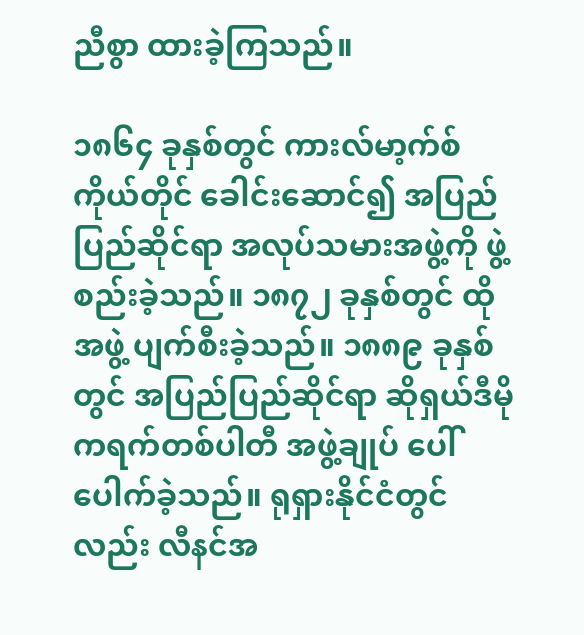ညီစွာ ထားခဲ့ကြသည်။

၁၈၆၄ ခုနှစ်တွင် ကားလ်မာ့က်စ် ကိုယ်တိုင် ခေါင်းဆောင်၍ အပြည်ပြည်ဆိုင်ရာ အလုပ်သမားအဖွဲ့ကို ဖွဲ့စည်းခဲ့သည်။ ၁၈၇၂ ခုနှစ်တွင် ထိုအဖွဲ့ ပျက်စီးခဲ့သည်။ ၁၈၈၉ ခုနှစ်တွင် အပြည်ပြည်ဆိုင်ရာ ဆိုရှယ်ဒီမိုကရက်တစ်ပါတီ အဖွဲ့ချုပ် ပေါ်ပေါက်ခဲ့သည်။ ရုရှားနိုင်ငံတွင်လည်း လီနင်အ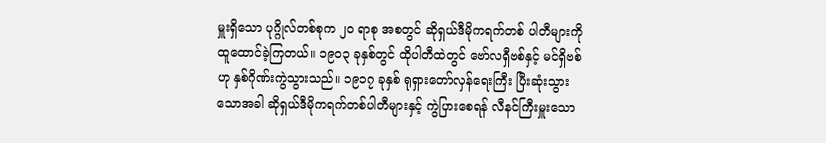မှူးရှိသော ပုဂ္ဂိုလ်တစ်စုက ၂၀ ရာစု အစတွင် ဆိုရှယ်ဒီမိုကရက်တစ် ပါတီများကို ထူထောင်ခဲ့ကြတယ်။ ၁၉၀၃ ခုနှစ်တွင် ထိုပါတီထဲတွင် ဗော်လရှီဗစ်နှင့် မင်ရှိဗစ်ဟု နှစ်ဂိုဏ်းကွဲသွားသည်။ ၁၉၁၇ ခုနှစ် ရုရှားတော်လှန်ရေးကြီး ပြီးဆုံးသွားသောအခါ ဆိုရှယ်ဒီမိုကရက်တစ်ပါတီများနှင့် ကွဲပြားစေရန် လီနင်ကြီးမှူးသော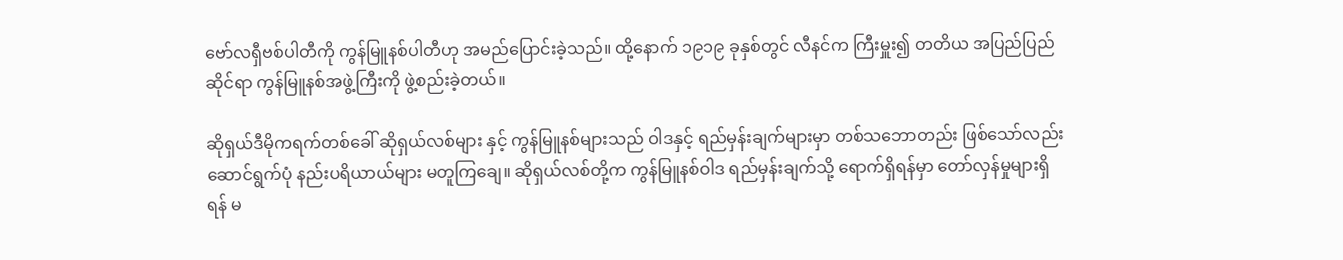ဗော်လရှီဗစ်ပါတီကို ကွန်မြူနစ်ပါတီဟု အမည်ပြောင်းခဲ့သည်။ ထို့နောက် ၁၉၁၉ ခုနှစ်တွင် လီနင်က ကြီးမှူး၍ တတိယ အပြည်ပြည်ဆိုင်ရာ ကွန်မြူနစ်အဖွဲ့ကြီးကို ဖွဲ့စည်းခဲ့တယ်။

ဆိုရှယ်ဒီမိုကရက်တစ်ခေါ် ဆိုရှယ်လစ်များ နှင့် ကွန်မြူနစ်များသည် ဝါဒနှင့် ရည်မှန်းချက်များမှာ တစ်သဘောတည်း ဖြစ်သော်လည်း ဆောင်ရွက်ပုံ နည်းပရိယာယ်များ မတူကြချေ။ ဆိုရှယ်လစ်တို့က ကွန်မြူနစ်ဝါဒ ရည်မှန်းချက်သို့ ရောက်ရှိရန်မှာ တော်လှန်မှုများရှိရန် မ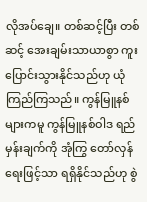လိုအပ်ချေ။ တစ်ဆင့်ပြီး တစ်ဆင့် အေးချမ်းသာယာစွာ ကူးပြောင်းသွားနိုင်သည်ဟု ယုံကြည်ကြသည်။ ကွန်မြူနစ်များကမူ ကွန်မြူနစ်ဝါဒ ရည်မှန်းချက်ကို အုံကြွ တော်လှန်ရေးဖြင့်သာ ရရှိနိုင်သည်ဟု စွဲ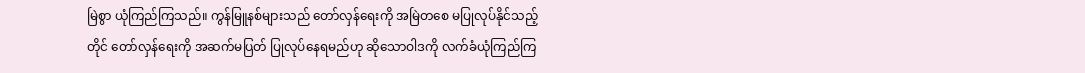မြဲစွာ ယုံကြည်ကြသည်။ ကွန်မြူနစ်များသည် တော်လှန်ရေးကို အမြဲတစေ မပြုလုပ်နိုင်သည့်တိုင် တော်လှန်ရေးကို အဆက်မပြတ် ပြုလုပ်နေရမည်ဟု ဆိုသောဝါဒကို လက်ခံယုံကြည်ကြ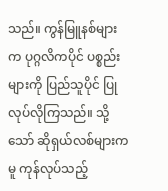သည်။ ကွန်မြူနစ်များက ပုဂ္ဂလိကပိုင် ပစ္စည်းများကို ပြည်သူပိုင် ပြုလုပ်လိုကြသည်။ သို့သော် ဆိုရှယ်လစ်များကမူ ကုန်လုပ်သည့်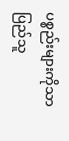ပစ္စည်းများကိုသာ ပြည်သူ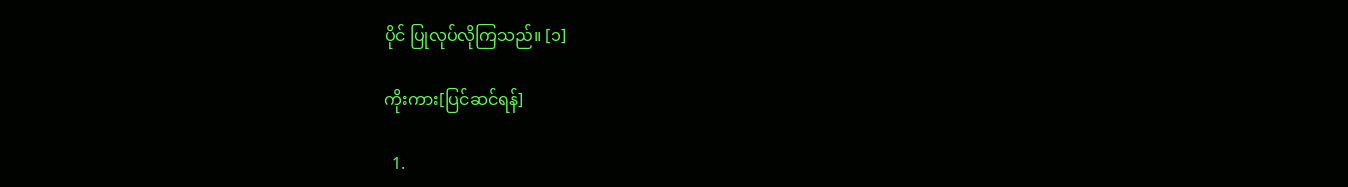ပိုင် ပြုလုပ်လိုကြသည်။ [၁]

ကိုးကား[ပြင်ဆင်ရန်]

  1.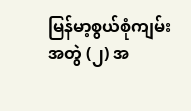မြန်မာ့စွယ်စုံကျမ်း အတွဲ (၂) အ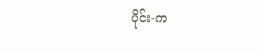ပိုင်း-က